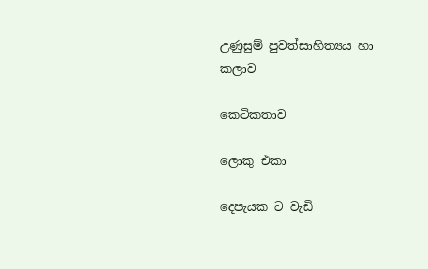උණුසුම් පුවත්සාහිත්‍යය හා කලාව

කෙටිකතාව

ලොකු එකා

දෙපැයක ට වැඩි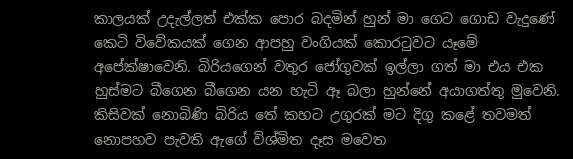කාලයක් උදැල්ලත් එක්ක පොර බදමින් හුන් මා ගෙට ගොඩ වැදුණේ කෙටි විවේකයක් ගෙන ආපහු වංගියක් කොරටුවට යෑමේ අපේක්ෂාවෙනි. බිරියගෙන් වතුර ජෝගුවක් ඉල්ලා ගත් මා එය එක හුස්මට බීගෙන බීගෙන යන හැටි ඈ බලා හුන්නේ අයාගත්තු මුවෙනි. කිසිවක් නොබිණි බිරිය තේ කහට උගුරක් මට දිගු කළේ තවමත් නොපහව පැවති ඇගේ විශ්මිත දෑස මවෙත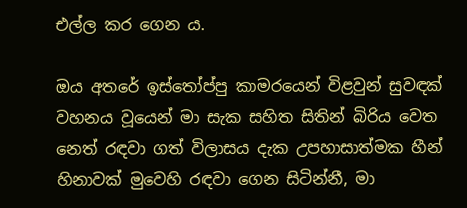එල්ල කර ගෙන ය.

ඔය අතරේ ඉස්තෝප්පු කාමරයෙන් විළවුන් සුවඳක් වහනය වූයෙන් මා සැක සහිත සිතින් බිරිය වෙත නෙත් රඳවා ගත් විලාසය දැක උපහාසාත්මක හීන් හිනාවක් මුවෙහි රඳවා ගෙන සිටින්නී, මා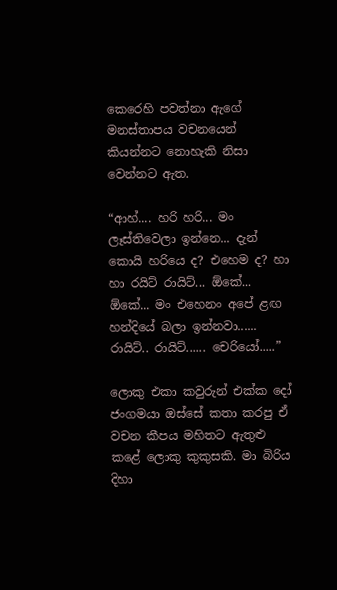කෙරෙහි පවත්නා ඇගේ මනස්තාපය වචනයෙන් කියන්නට නොහැකි නිසා වෙන්නට ඇත.

“ආහ්.... හරි හරි... මං ලෑස්තිවෙලා ඉන්නෙ... දැන් කොයි හරියෙ ද? එහෙම ද? හා හා රයිට් රායිට්... ඕකේ... ඕකේ... මං එහෙනං අපේ ළඟ හන්දියේ බලා ඉන්නවා...... රායිට්.. රායිට්...... චෙරියෝ.....”

ලොකු එකා කවුරුන් එක්ක දෝ ජංගමයා ඔස්සේ කතා කරපු ඒ වචන කීපය මහිතට ඇතුළු කළේ ලොකු කුකුසකි. මා බිරිය දිහා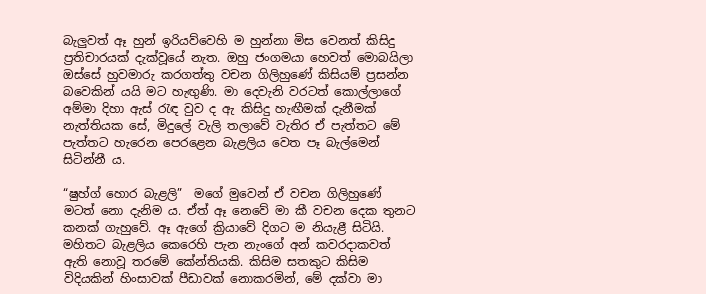බැලුවත් ඈ හුන් ඉරියව්වෙහි ම හුන්නා මිස වෙනත් කිසිදු ප්‍රතිචාරයක් දැක්වූයේ නැත. ඔහු ජංගමයා හෙවත් මොබයිලා ඔස්සේ හුවමාරු කරගත්තු වචන ගිලිහුණේ කිසියම් ප්‍රසන්න බවෙකින් යයි මට හැඟුණි. මා දෙවැනි වරටත් කොල්ලාගේ අම්මා දිහා ඇස් රැඳ වුව ද ඇ කිසිදු හැඟීමක් දැනීමක් නැත්තියක සේ, මිදුලේ වැලි තලාවේ වැතිර ඒ පැත්තට මේ පැත්තට හැරෙන පෙරළෙන බැළලිය වෙත පෑ බැල්මෙන් සිටින්නී ය.

“ෂුහ්ග් හොර බැළලි”  මගේ මුවෙන් ඒ වචන ගිලිහුණේ මටත් නො දැනිම ය. ඒත් ඈ නෙවේ මා කී වචන දෙක තුනට කනක් ගැහුවේ. ඈ ඇගේ ක්‍රියාවේ දිගට ම නියැළී සිටියි. මහිතට බැළලිය කෙරෙහි පැන නැංගේ අන් කවරදාකවත් ඇති නොවූ තරමේ කේන්තියකි. කිසිම සතකුට කිසිම විදියකින් හිංසාවක් පීඩාවක් නොකරමින්, මේ දක්වා මා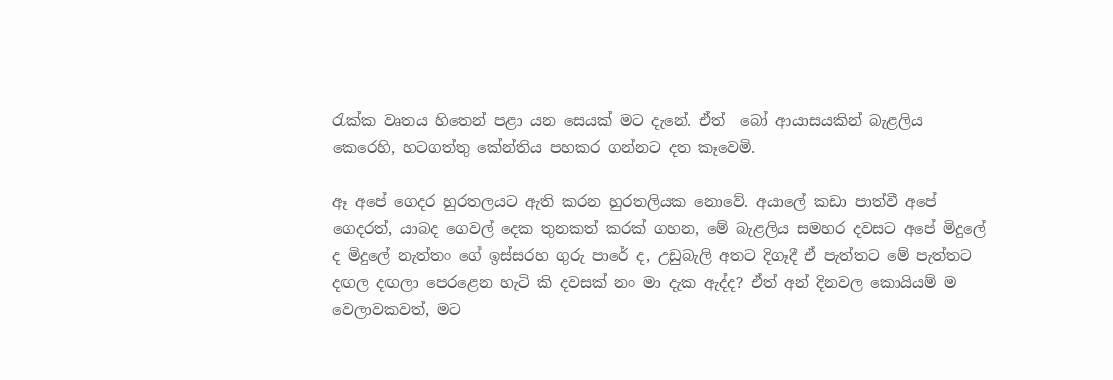රැක්ක වෘතය හිතෙන් පළා යන සෙයක් මට දැනේ. ඒත්  බෝ ආයාසයකින් බැළලිය කෙරෙහි, හටගත්තු කේන්තිය පහකර ගන්නට දත කෑවෙමි.

ඈ අපේ ගෙදර හුරතලයට ඇති කරන හුරතලියක නොවේ. අයාලේ කඩා පාත්වී අපේ ගෙදරත්, යාබද ගෙවල් දෙක තුනකත් කරක් ගහන, මේ බැළලිය සමහර දවසට අපේ මිදුලේ ද මිදුලේ නැත්තං ගේ ඉස්සරහ ගුරු පාරේ ද, උඩුබැලි අතට දිගෑදී ඒ පැත්තට මේ පැත්තට දඟල දඟලා පෙරළෙන හැටි කි දවසක් නං මා දැක ඇද්ද? ඒත් අන් දිනවල කොයියම් ම වෙලාවකවත්, මට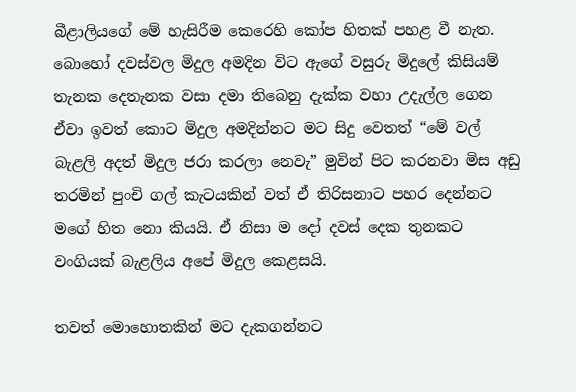බීළාලියගේ මේ හැසිරීම කෙරෙහි කෝප හිතක් පහළ වී නැත. බොහෝ දවස්වල මිදුල අමදින විට ඇගේ වසුරු මිදුලේ කිසියම් තැනක දෙතැනක වසා දමා තිබෙනු දැක්ක වහා උදැල්ල ගෙන ඒවා ඉවත් කොට මිදුල අමදින්නට මට සිදු වෙතත් “මේ වල් බැළලි අදත් මිදුල ජරා කරලා නෙවැ” මුවින් පිට කරනවා මිස අඩු තරමින් පුංචි ගල් කැටයකින් වත් ඒ තිරිසනාට පහර දෙන්නට මගේ හිත නො කියයි. ඒ නිසා ම දෝ දවස් දෙක තුනකට වංගියක් බැළලිය අපේ මිදුල කෙළසයි.

තවත් මොහොතකින් මට දැකගන්නට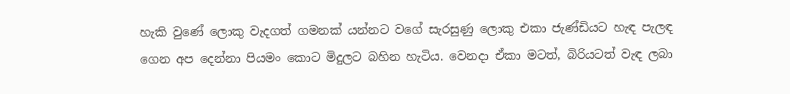හැකි වුණේ ලොකු වැදගත් ගමනක් යන්නට වගේ සැරසුණු ලොකු එකා ජැණ්ඩියට හැඳ පැලඳ ගෙන අප දෙන්නා පියමං කොට මිදුලට බහින හැටිය. වෙනදා ඒකා මටත්, බිරියටත් වැඳ ලබා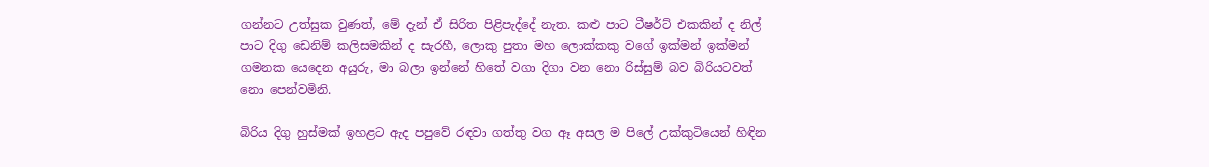ගන්නට උත්සුක වුණත්, මේ දැන් ඒ සිරිත පිළිපැද්දේ නැත. කළු පාට ටීෂර්ට් එකකින් ද නිල් පාට දිගු ඩෙනිම් කලිසමකින් ද සැරහී, ලොකු පුතා මහ ලොක්කකු වගේ ඉක්මන් ඉක්මන් ගමනක යෙදෙන අයුරු, මා බලා ඉන්නේ හිතේ වගා දිගා වන නො රිස්සුම් බව බිරියටවත් නො පෙන්වමිනි.

බිරිය දිගු හුස්මක් ඉහළට ඇද පපුවේ රඳවා ගත්තු වග ඈ අසල ම පිලේ උක්කුටියෙන් හිඳින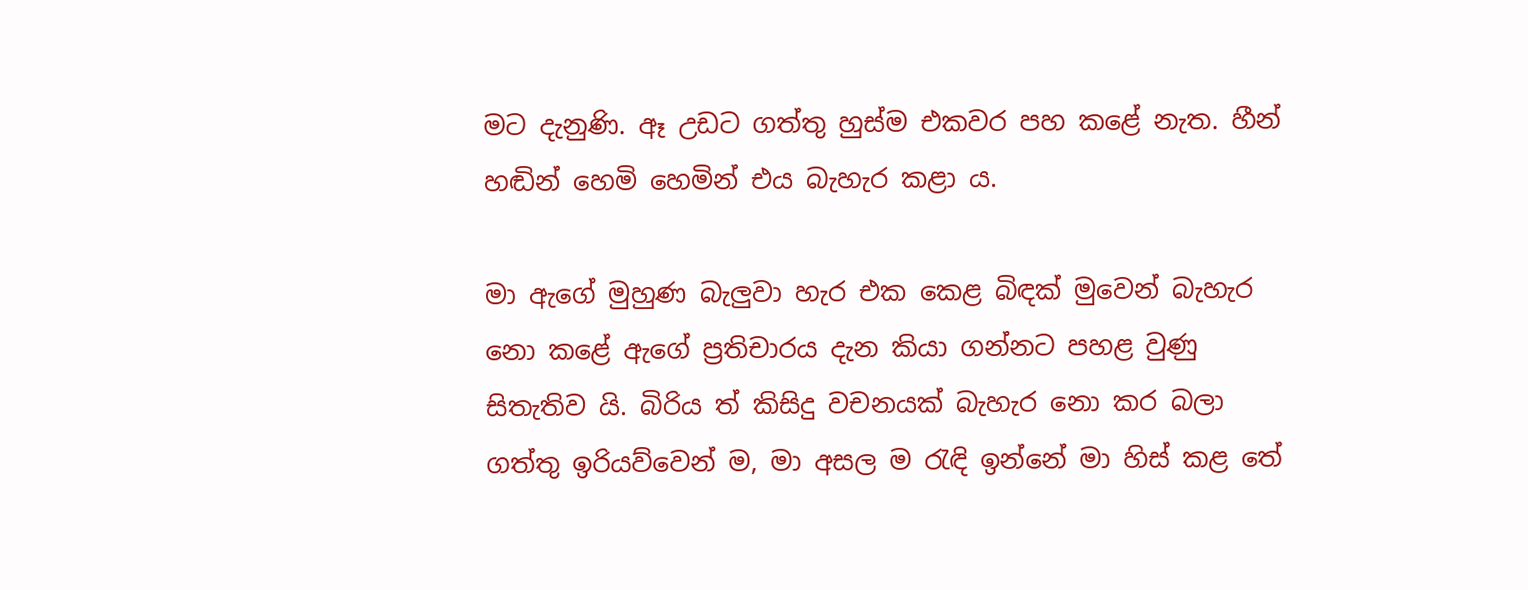මට දැනුණි. ඈ උඩට ගත්තු හුස්ම එකවර පහ කළේ නැත. හීන් හඬින් හෙමි හෙමින් එය බැහැර කළා ය.

මා ඇගේ මුහුණ බැලුවා හැර එක කෙළ බිඳක් මුවෙන් බැහැර නො කළේ ඇගේ ප්‍රතිචාරය දැන කියා ගන්නට පහළ වුණු සිතැතිව යි. බිරිය ත් කිසිදු වචනයක් බැහැර නො කර බලා ගත්තු ඉරියව්වෙන් ම, මා අසල ම රැඳි ඉන්නේ මා හිස් කළ තේ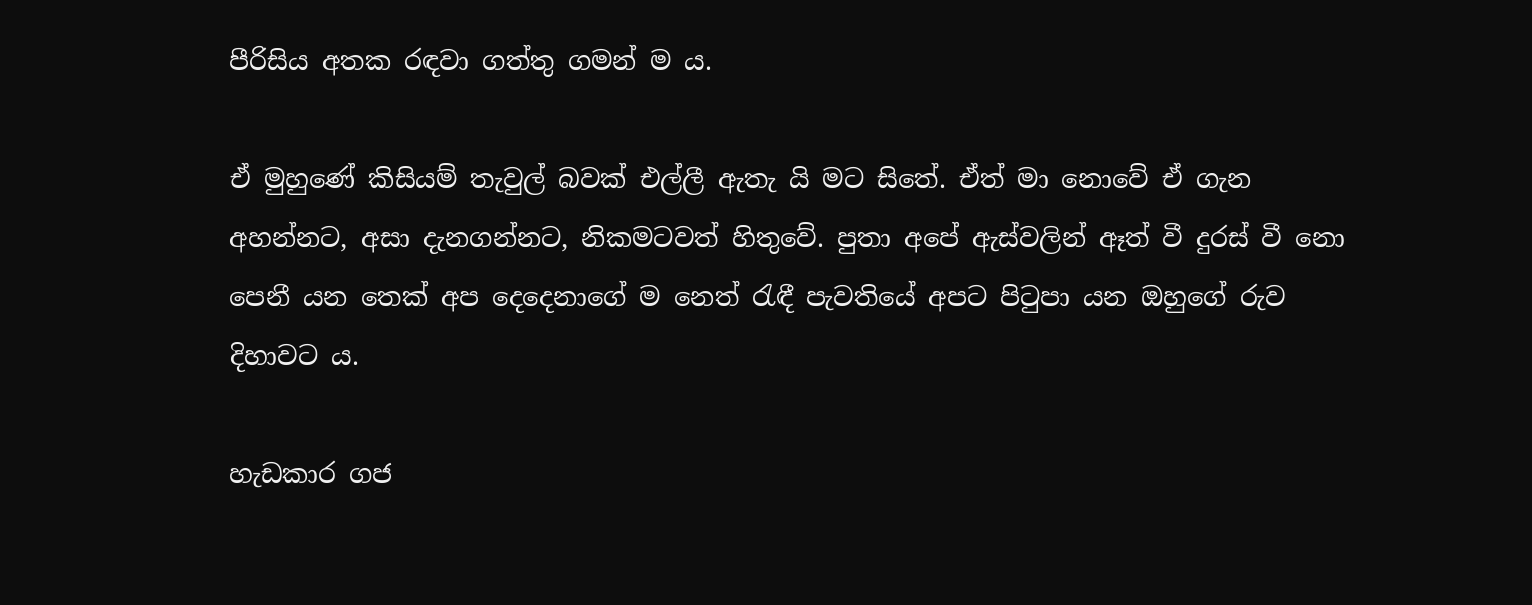පීරිසිය අතක රඳවා ගත්තු ගමන් ම ය.

ඒ මුහුණේ කිසියම් තැවුල් බවක් එල්ලී ඇතැ යි මට සිතේ. ඒත් මා නොවේ ඒ ගැන අහන්නට, අසා දැනගන්නට, නිකමටවත් හිතුවේ. පුතා අපේ ඇස්වලින් ඈත් වී දුරස් වී නො පෙනී යන තෙක් අප දෙදෙනාගේ ම නෙත් රැඳී පැවතියේ අපට පිටුපා යන ඔහුගේ රුව දිහාවට ය.

හැඩකාර ගජ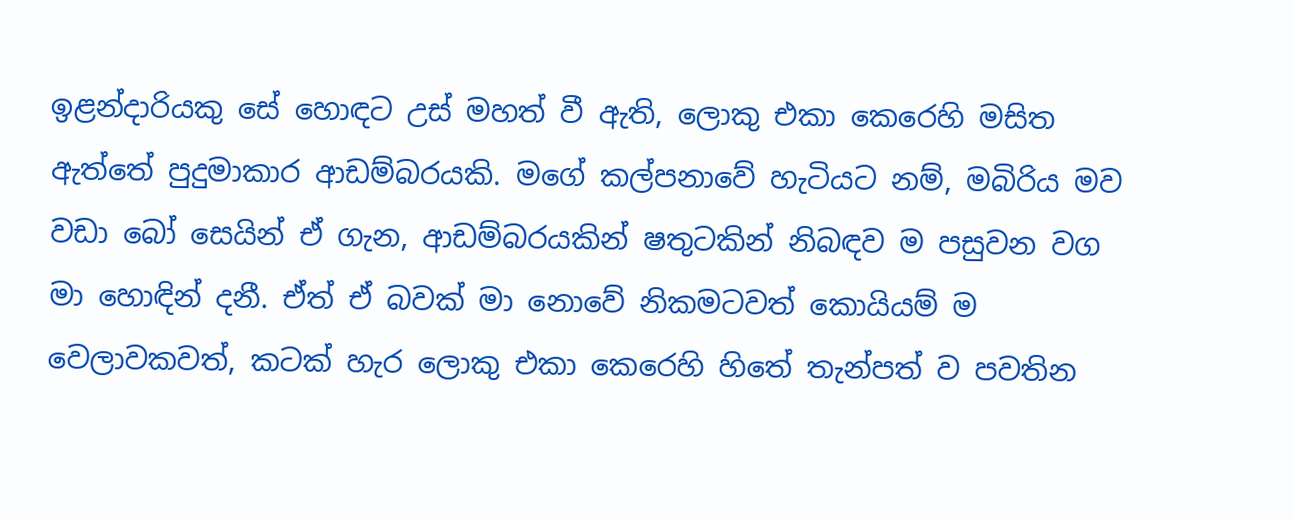ඉළන්දාරියකු සේ හොඳට උස් මහත් වී ඇති, ලොකු එකා කෙරෙහි මසිත ඇත්තේ පුදුමාකාර ආඩම්බරයකි. මගේ කල්පනාවේ හැටියට නම්, මබිරිය මව වඩා බෝ සෙයින් ඒ ගැන, ආඩම්බරයකින් ෂතුටකින් නිබඳව ම පසුවන වග මා හොඳින් දනී. ඒත් ඒ බවක් මා නොවේ නිකමටවත් කොයියම් ම වෙලාවකවත්, කටක් හැර ලොකු එකා කෙරෙහි හිතේ තැන්පත් ව පවතින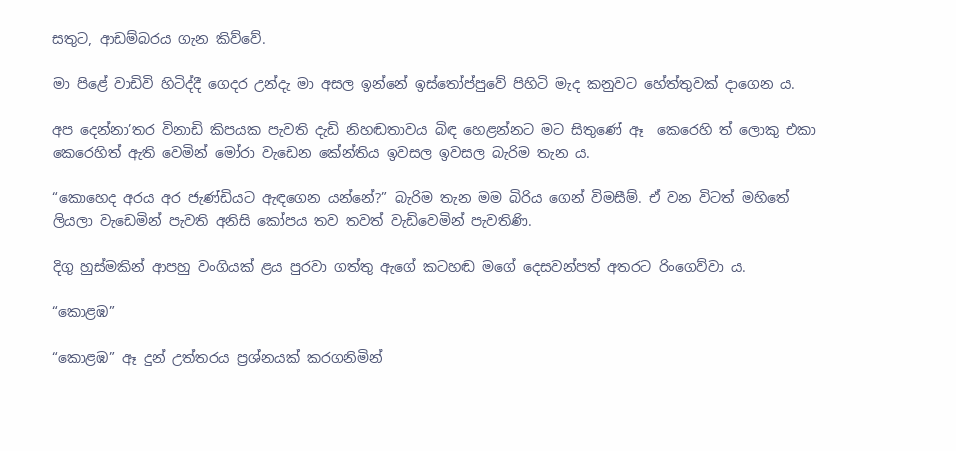සතුට, ආඩම්බරය ගැන කිව්වේ.

මා පිළේ වාඩිවි හිටිද්දී ගෙදර උන්දැ මා අසල ඉන්නේ ඉස්තෝප්පුවේ පිහිටි මැද කනුවට හේත්තුවක් දාගෙන ය.

අප දෙන්නා’තර විනාඩි කිපයක පැවති දැඩි නිහඬතාවය බිඳ හෙළන්නට මට සිතුණේ ඈ  කෙරෙහි ත් ලොකු එකා කෙරෙහිත් ඇති වෙමින් මෝරා වැඩෙන කේන්තිය ඉවසල ඉවසල බැරිම තැන ය.

“කොහෙද අරය අර ජැණ්ඩියට ඇඳගෙන යන්නේ?” බැරිම තැන මම බිරිය ගෙන් විමසීම්. ඒ වන විටත් මහිතේ ලියලා වැඩෙමින් පැවති අනිසි කෝපය තව තවත් වැඩිවෙමින් පැවතිණි.

දිගු හුස්මකින් ආපහු වංගියක් ළය පුරවා ගත්තු ඇගේ කටහඬ මගේ දෙසවන්පත් අතරට රිංගෙව්වා ය.

“කොළඹ”

“කොළඹ” ඈ දුන් උත්තරය ප්‍රශ්නයක් කරගනිමින්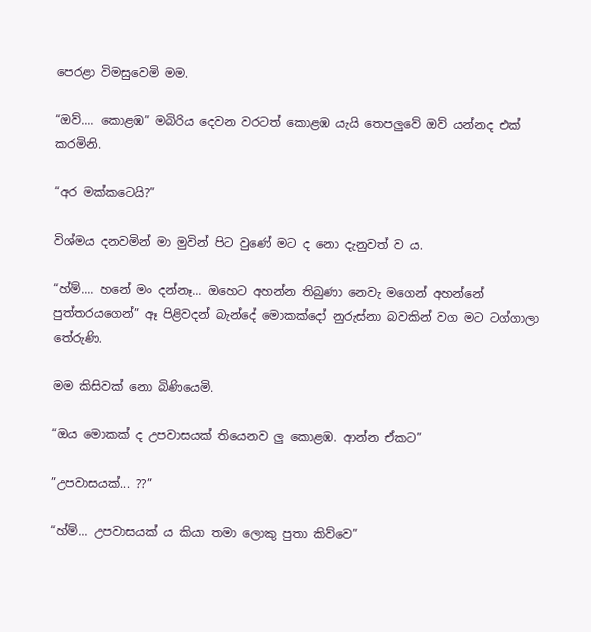පෙරළා විමසුවෙමි මම.

“ඔව්.... කොළඹ” මබිරිය දෙවන වරටත් කොළඹ යැයි තෙපලුවේ ඔව් යන්නද එක් කරමිනි.

“අර මක්කටෙයි?”

විශ්මය දනවමින් මා මුවින් පිට වුණේ මට ද නො දැනුවත් ව ය.

“හ්ම්.... හනේ මං දන්නෑ... ඔහෙට අහන්න තිබුණා නෙවැ මගෙන් අහන්නේ පුත්තරයගෙන්” ඈ පිළිවදන් බැන්දේ මොකක්දෝ නුරුස්නා බවකින් වග මට ටග්ගාලා තේරුණි.

මම කිසිවක් නො බිණියෙමි.

“ඔය මොකක් ද උපවාසයක් තියෙනව ලු කොළඹ. ආන්න ඒකට”

”උපවාසයක්... ??”

“හ්ම්... උපවාසයක් ය කියා තමා ලොකු පුතා කිව්වෙ”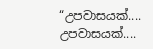“උපවාසයක්.... උපවාසයක්....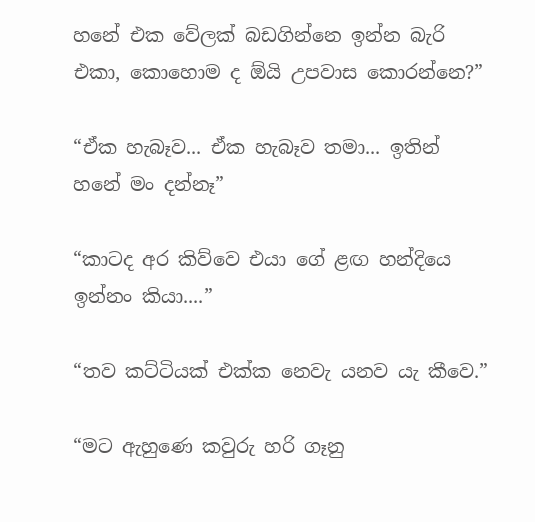හනේ එක වේලක් බඩගින්නෙ ඉන්න බැරි එකා, කොහොම ද ඕයි උපවාස කොරන්නෙ?”

“ඒක හැබෑව... ඒක හැබෑව තමා... ඉතින් හනේ මං දන්නෑ”

“කාටද අර කිව්වෙ එයා ගේ ළඟ හන්දියෙ ඉන්නං කියා....”

“තව කට්ටියක් එක්ක නෙවැ යනව යැ කීවෙ.”

“මට ඇහුණෙ කවුරු හරි ගෑනු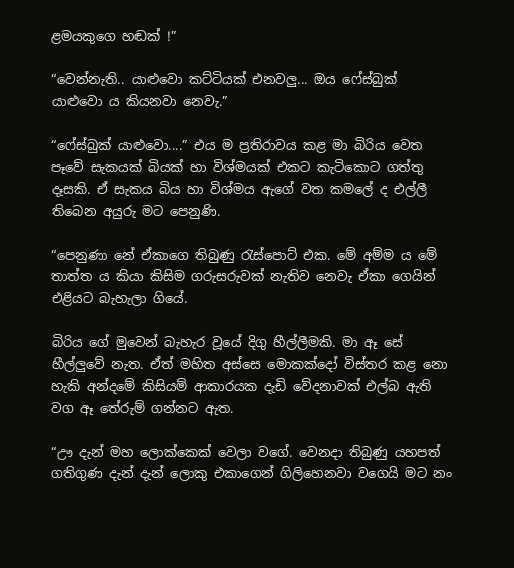ළමයකුගෙ හඬක් !”

“වෙන්නැති.. යාළුවො කට්ටියක් එනවලු... ඔය ෆේස්බුක් යාළුවො ය කියනවා නෙවැ.”

“ෆේස්බුක් යාළුවො....” එය ම ප්‍රතිරාවය කළ මා බිරිය වෙත පෑවේ සැකයක් බියක් හා විශ්මයක් එකට කැටිකොට ගත්තු දෑසකි. ඒ සැකය බිය හා විශ්මය ඇගේ වත කමලේ ද එල්ලී තිබෙන අයුරු මට පෙනුණි.

“පෙනුණා නේ ඒකාගෙ තිබුණු රැස්පොට් එක. මේ අම්ම ය මේ තාත්ත ය කියා කිසිම ගරුසරුවක් නැතිව නෙවැ ඒකා ගෙයින් එළියට බැහැලා ගියේ.

බිරිය ගේ මුවෙන් බැහැර වූයේ දිගු හීල්ලීමකි. මා ඈ සේ හීල්ලුවේ නැත. ඒත් මහිත අස්සෙ මොකක්දෝ විස්තර කළ නො හැකි අන්දමේ කිසියම් ආකාරයක දැඩි වේදනාවක් එල්බ ඇති වග ඈ තේරුම් ගන්නට ඇත.

“ඌ දැන් මහ ලොක්කෙක් වෙලා වගේ. වෙනදා තිබුණු යහපත් ගතිගුණ දැන් දැන් ලොකු එකාගෙන් ගිලිහෙනවා වගෙයි මට නං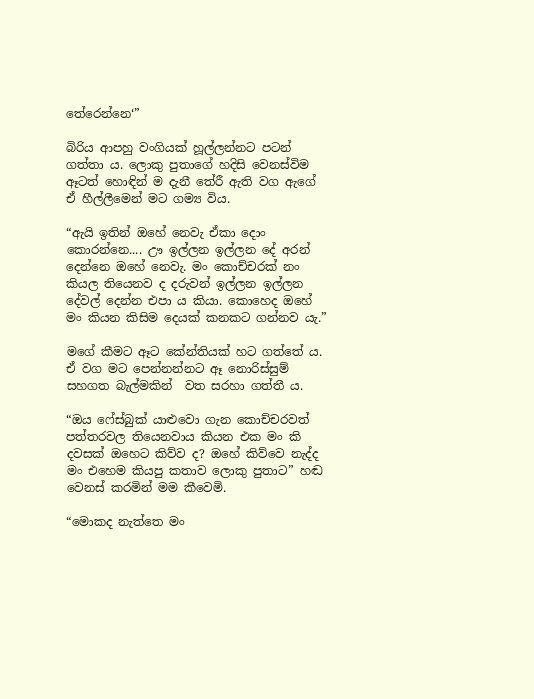තේරෙන්නෙ‘”

බිරිය ආපහු වංගියක් හූල්ලන්නට පටන් ගත්තා ය. ලොකු පුතාගේ හදිසි වෙනස්විම ඈටත් හොඳින් ම දැනී තේරී ඇති වග ඇගේ ඒ හීල්ලීමෙන් මට ගම්‍ය විය.

“ඇයි ඉතින් ඔහේ නෙවැ ඒකා දොං කොරන්නෙ.... ඌ ඉල්ලන ඉල්ලන දේ අරන් දෙන්නෙ ඔහේ නෙවැ. මං කොච්චරක් නං කියල තියෙනව ද දරුවන් ඉල්ලන ඉල්ලන දේවල් දෙන්න එපා ය කියා. කොහෙද ඔහේ මං කියන කිසිම දෙයක් කනකට ගන්නව යැ.”

මගේ කීමට ඈට කේන්තියක් හට ගත්තේ ය. ඒ වග මට පෙන්නන්නට ඈ නොරිස්සුම් සහගත බැල්මකින්  වත සරහා ගත්තී ය.

“ඔය ෆේස්බුක් යාළුවො ගැන කොච්චරවත් පත්තරවල තියෙනවාය කියන එක මං කි දවසක් ඔහෙට කිව්ව ද? ඔහේ කිව්වෙ නැද්ද මං එහෙම කියපු කතාව ලොකු පුතාට” හඬ වෙනස් කරමින් මම කීවෙමි.

“මොකද නැත්තෙ මං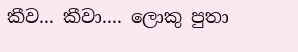කීව... කීවා.... ලොකු පුතා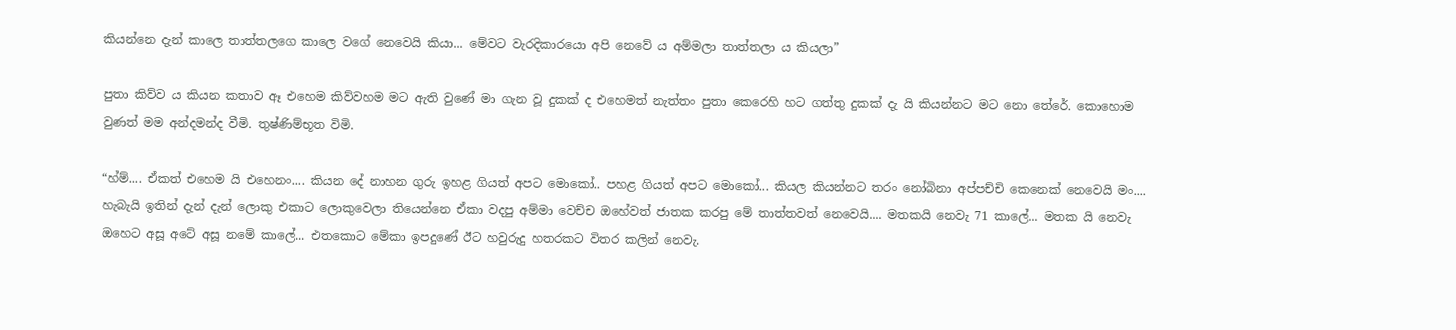කියන්නෙ දැන් කාලෙ තාත්තලගෙ කාලෙ වගේ නෙවෙයි කියා... මේවට වැරදිකාරයො අපි නෙවේ ය අම්මලා තාත්තලා ය කියලා”

පුතා කිව්ව ය කියන කතාව ඈ එහෙම කිව්වහම මට ඇති වුණේ මා ගැන වූ දුකක් ද එහෙමත් නැත්තං පුතා කෙරෙහි හට ගත්තු දුකක් දැ යි කියන්නට මට නො තේරේ. කොහොම වුණත් මම අන්දමන්ද වීමි. තුෂ්ණිම්භූත විමි.

“හ්ම්.... ඒකත් එහෙම යි එහෙනං.... කියන දේ නාහන ගුරු ඉහළ ගියත් අපට මොකෝ.. පහළ ගියත් අපට මොකෝ... කියල කියන්නට තරං නෝබිනා අප්පච්චි කෙනෙක් නෙවෙයි මං.... හැබැයි ඉතින් දැන් දැන් ලොකු එකාට ලොකුවෙලා තියෙන්නෙ ඒකා වදපු අම්මා වෙච්ච ඔහේවත් ජාතක කරපු මේ තාත්තවත් නෙවෙයි.... මතකයි නෙවැ 71 කාලේ... මතක යි නෙවැ ඔහෙට අසූ අටේ අසූ නමේ කාලේ... එතකොට මේකා ඉපදුණේ ඊට හවුරුදු හතරකට විතර කලින් නෙවැ.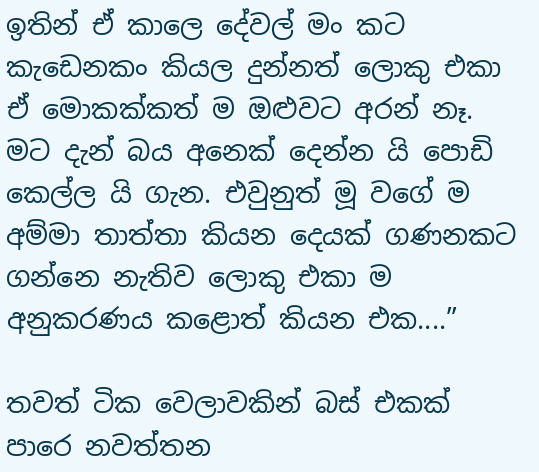ඉතින් ඒ කාලෙ දේවල් මං කට කැඩෙනකං කියල දුන්නත් ලොකු එකා ඒ මොකක්කත් ම ඔළුවට අරන් නෑ. මට දැන් බය අනෙක් දෙන්න යි පොඩි කෙල්ල යි ගැන. එවුනුත් මූ වගේ ම අම්මා තාත්තා කියන දෙයක් ගණනකට ගන්නෙ නැතිව ලොකු එකා ම අනුකරණය කළොත් කියන එක....”

තවත් ටික වෙලාවකින් බස් එකක් පාරෙ නවත්තන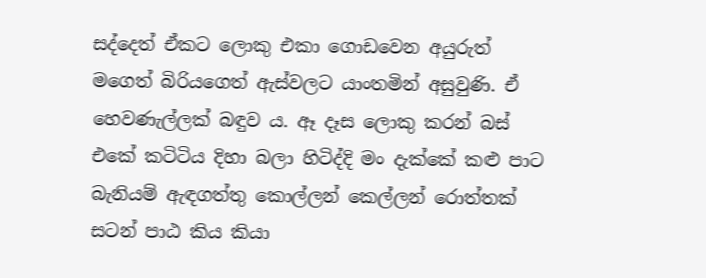සද්දෙත් ඒකට ලොකු එකා ගොඩවෙන අයුරුත් මගෙත් බිරියගෙත් ඇස්වලට යාංතමින් අසුවුණි. ඒ හෙවණැල්ලක් බඳුව ය. ඈ දෑස ලොකු කරන් බස් එකේ කටිටිය දිහා බලා හිටිද්දි මං දැක්කේ කළු පාට බැනියම් ඇඳගත්තු කොල්ලන් කෙල්ලන් රොත්තක් සටන් පාඨ කිය කියා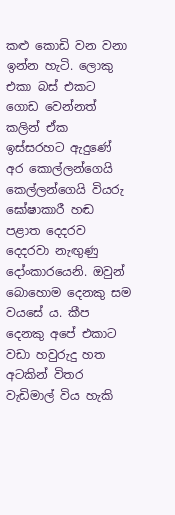කළු කොඩි වන වනා ඉන්න හැටි. ලොකු එකා බස් එකට ගොඩ වෙන්නත් කලින් ඒක ඉස්සරහට ඇදුණේ අර කොල්ලන්ගෙයි කෙල්ලන්ගෙයි වියරු ඝෝෂාකාරී හඬ පළාත දෙදරව දෙදරවා නැඟුණු දෝංකාරයෙනි. ඔවුන් බොහොම දෙනකු සම වයසේ ය. කීප දෙනකු අපේ එකාට වඩා හවුරුදු හත අටකින් විතර වැඩිමාල් විය හැකි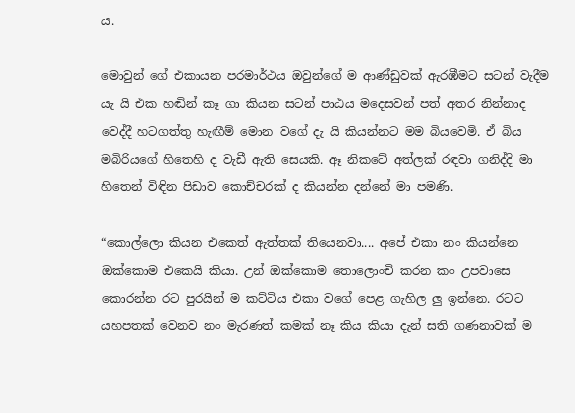ය.

මොවුන් ගේ එකායන පරමාර්ථය ඔවුන්ගේ ම ආණ්ඩුවක් ඇරඹීමට සටන් වැදීම යැ යි එක හඬින් කෑ ගා කියන සටන් පාඨය මදෙසවන් පත් අතර නින්නාද වෙද්දී හටගත්තු හැඟීම් මොන වගේ දැ යි කියන්නට මම බියවෙමි. ඒ බිය මබිරියගේ හිතෙහි ද වැඩී ඇති සෙයකි. ඈ නිකටේ අත්ලක් රඳවා ගනිද්දි මා හිතෙන් විඳින පිඩාව කොච්චරක් ද කියන්න දන්නේ මා පමණි.

“කොල්ලො කියන එකෙත් ඇත්තක් තියෙනවා.... අපේ එකා නං කියන්නෙ ඔක්කොම එකෙයි කියා. උන් ඔක්කොම තොලොංචි කරන කං උපවාසෙ කොරන්න රට පුරයින් ම කට්ටිය එකා වගේ පෙළ ගැහිල ලු ඉන්නෙ. රටට යහපතක් වෙනව නං මැරණත් කමක් නෑ කිය කියා දැන් සති ගණනාවක් ම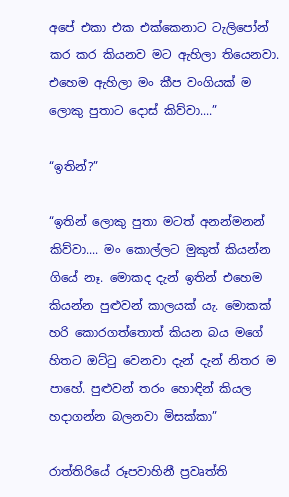අපේ එකා එක එක්කෙනාට ටැලිපෝන් කර කර කියනව මට ඇහිලා තියෙනවා.  එහෙම ඇහිලා මං කීප වංගියක් ම ලොකු පුතාට දොස් කිව්වා....”

“ඉතින්?”

“ඉතින් ලොකු පුතා මටත් අනන්මනන් කිව්වා.... මං කොල්ලට මුකුත් කියන්න ගියේ නෑ. මොකද දැන් ඉතින් එහෙම කියන්න පුළුවන් කාලයක් යැ. මොකක් හරි කොරගත්තොත් කියන බය මගේ හිතට ඔට්ටු වෙනවා දැන් දැන් නිතර ම පාහේ. පුළුවන් තරං හොඳින් කියල හදාගන්න බලනවා මිසක්කා”

රාත්තිරියේ රූපවාහිනී ප්‍රවෘත්ති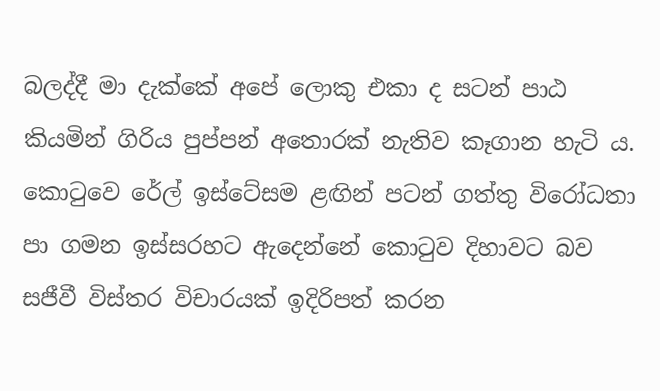බලද්දී මා දැක්කේ අපේ ලොකු එකා ද සටන් පාඨ කියමින් ගිරිය පුප්පන් අතොරක් නැතිව කෑගාන හැටි ය. කොටුවෙ රේල් ඉස්ටේසම ළඟින් පටන් ගත්තු විරෝධතා පා ගමන ඉස්සරහට ඇදෙන්නේ කොටුව දිහාවට බව සජීවී විස්තර විචාරයක් ඉදිරිපත් කරන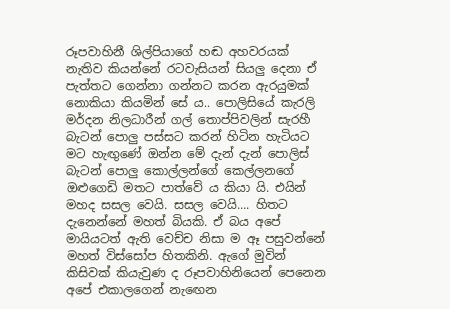රූපවාහිනී ශිල්පියාගේ හඬ අහවරයක් නැතිව කියන්නේ රටවැසියන් සියලු දෙනා ඒ පැත්තට ගෙන්නා ගන්නට කරන ඇරයුමක් නොකියා කියමින් සේ ය.. පොලිසියේ කැරලි මර්දන නිලධාරීන් ගල් තොප්පිවලින් සැරහී බැටන් පොලු පස්සට කරන් හිටින හැටියට මට හැඟුණේ ඔන්න මේ දැන් දැන් පොලිස් බැටන් පොලු කොල්ලන්ගේ කෙල්ලනගේ ඔළුගෙඩි මතට පාත්වේ ය කියා යි. එයින් මහද සසල වෙයි. සසල වෙයි.... හිතට දැනෙන්නේ මහත් බියකි. ඒ බය අපේ මායියටත් ඇති වෙච්ච නිසා ම ඈ පසුවන්නේ මහත් විස්සෝප හිතකිනි. ඇගේ මුවින් කිසිවක් කියැවුණ ද රූපවාහිනියෙන් පෙනෙන අපේ එකාලගෙන් නැඟෙන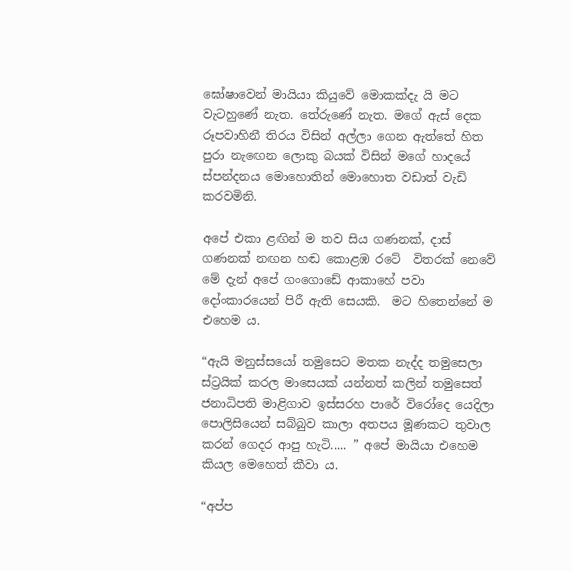ඝෝෂාවෙන් මායියා කියුවේ මොකක්දැ යි මට වැටහුණේ නැත. තේරුණේ නැත. මගේ ඇස් දෙක රූපවාහිනී තිරය විසින් අල්ලා ගෙන ඇත්තේ හිත පුරා නැඟෙන ලොකු බයක් විසින් මගේ හාදයේ ස්පන්දනය මොහොතින් මොහොත වඩාත් වැඩි කරවමිනි.

අපේ එකා ළඟින් ම තව සිය ගණනක්, දාස් ගණනක් නඟන හඬ කොළඹ රටේ  විතරක් නෙවේ මේ දැන් අපේ ගංගොඩේ ආකාහේ පවා දෝංකාරයෙන් පිරී ඇති සෙයකි.  මට හිතෙන්නේ ම එහෙම ය.

“ඇයි මනුස්සයෝ තමුසෙට මතක නැද්ද තමුසෙලා ස්ට්‍රයික් කරල මාසෙයක් යන්නත් කලින් තමුසෙත් ජනාධිපති මාළිගාව ඉස්සරහ පාරේ විරෝදෙ යෙදිලා පොලිසියෙන් සබ්බුව කාලා අතපය මූණකට තුවාල කරන් ගෙදර ආපු හැටි..... ” අපේ මායියා එහෙම කියල මෙහෙත් කීවා ය.

“අප්ප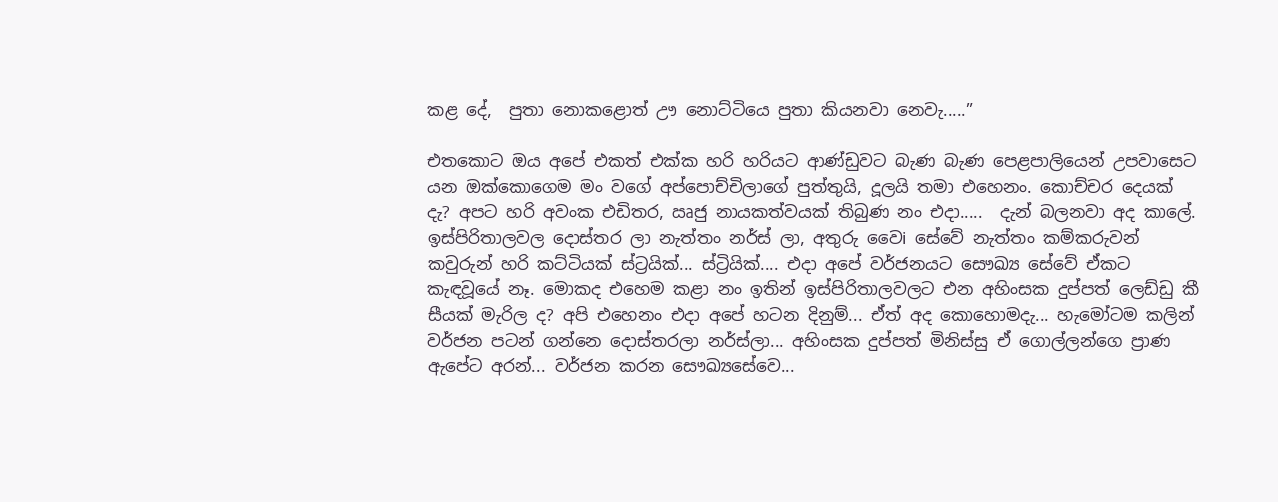කළ දේ,  පුතා නොකළොත් ඌ නොට්ටියෙ පුතා කියනවා නෙවැ.....”

එතකොට ඔය අපේ එකත් එක්ක හරි හරියට ආණ්ඩුවට බැණ බැණ පෙළපාලියෙන් උපවාසෙට යන ඔක්කොගෙම මං වගේ අප්පොච්චිලාගේ පුත්තුයි, දූලයි තමා එහෙනං. කොච්චර දෙයක් දැ? අපට හරි අවංක එඩිතර, ඍජු නායකත්වයක් තිබුණ නං එදා.....  දැන් බලනවා අද කාලේ. ඉස්පිරිතාලවල දොස්තර ලා නැත්තං නර්ස් ලා, අතුරු වෛi සේවේ නැත්තං කම්කරුවන්  කවුරුන් හරි කට්ටියක් ස්ට්‍රයික්... ස්ට්‍රියික්.... එදා අපේ වර්ජනයට සෞඛ්‍ය සේවේ ඒකට කැඳවූයේ නෑ. මොකද එහෙම කළා නං ඉතින් ඉස්පිරිතාලවලට එන අහිංසක දුප්පත් ලෙඩ්ඩු කී සීයක් මැරිල ද? අපි එහෙනං එදා අපේ හටන දිනුම්... ඒත් අද කොහොමදැ... හැමෝටම කලින් වර්ජන පටන් ගන්නෙ දොස්තරලා නර්ස්ලා... අහිංසක දුප්පත් මිනිස්සු ඒ ගොල්ලන්ගෙ ප්‍රාණ ඇපේට අරන්... වර්ජන කරන සෞඛ්‍යසේවෙ...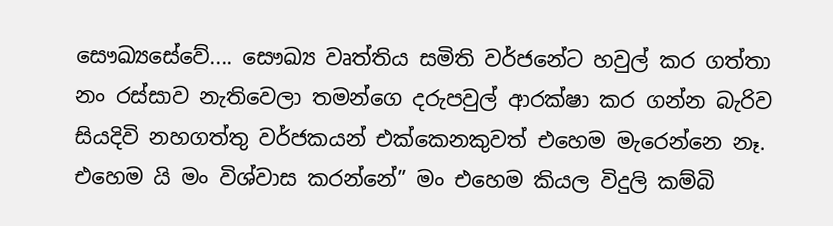සෞඛ්‍යසේවේ.... සෞඛ්‍ය වෘත්තිය සමිති වර්ජනේට හවුල් කර ගත්තා නං රස්සාව නැතිවෙලා තමන්ගෙ දරුපවුල් ආරක්ෂා කර ගන්න බැරිව සියදිවි නහගත්තු වර්ජකයන් එක්කෙනකුවත් එහෙම මැරෙන්නෙ නෑ. එහෙම යි මං විශ්වාස කරන්නේ” මං එහෙම කියල විදුලි කම්බි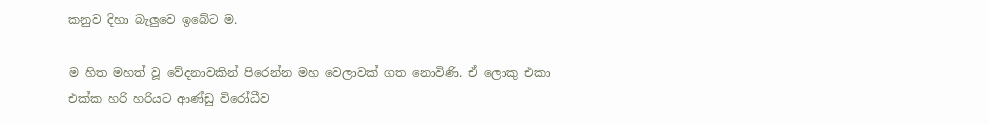කනුව දිහා බැලුවෙ ඉබේට ම.

ම හිත මහත් වූ වේදනාවකින් පිරෙන්න මහ වෙලාවක් ගත නොවිණි. ඒ ලොකු එකා එක්ක හරි හරියට ආණ්ඩු විරෝධීව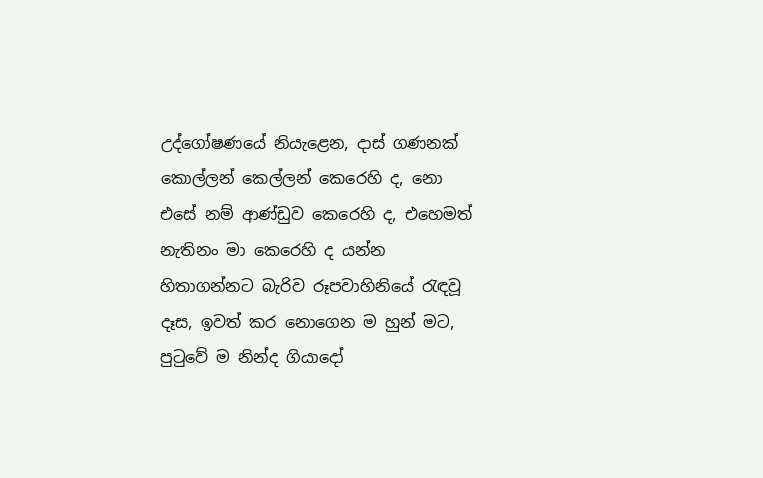උද්ගෝෂණයේ නියැළෙන, දාස් ගණනක් කොල්ලන් කෙල්ලන් කෙරෙහි ද, නො එසේ නම් ආණ්ඩුව කෙරෙහි ද, එහෙමත් නැතිනං මා කෙරෙහි ද යන්න හිතාගන්නට බැරිව රූපවාහිනියේ රැඳවූ දෑස, ඉවත් කර නොගෙන ම හුන් මට, පුටුවේ ම නින්ද ගියාදෝ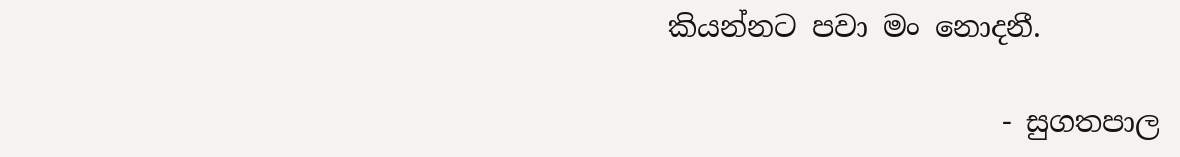කියන්නට පවා මං නොදනී.

                       - සුගතපාල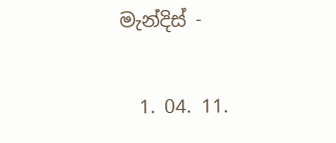මැන්දිස් -

  1. 04. 11.